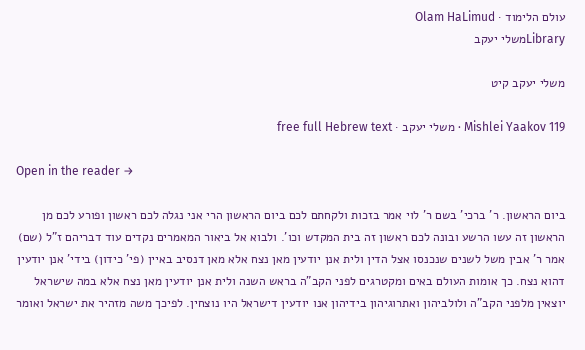עולם הלימוד · Olam HaLimud
Libraryמשלי יעקב

משלי יעקב קיט

Mishlei Yaakov 119 · משלי יעקב · free full Hebrew text

Open in the reader →

ביום הראשון. ר' ברכי' בשם ר' לוי אמר בזכות ולקחתם לכם ביום הראשון הרי אני נגלה לכם ראשון ופורע לכם מן הראשון זה עשו הרשע ובונה לכם ראשון זה בית המקדש וכו'. ולבוא אל ביאור המאמרים נקדים עוד דבריהם ז"ל (שם) אמר ר' אבין משל לשנים שנכנסו אצל הדין ולית אנן יודעין מאן נצח אלא מאן דנסיב באיין (פי' כידון) בידי' אנן יודעין דהוא נצח. כך אומות העולם באים ומקטרגים לפני הקב"ה בראש השנה ולית אנן יודעין מאן נצח אלא במה שישראל יוצאין מלפני הקב"ה ולולביהון ואתרוגיהון בידיהון אנו יודעין דישראל היו נוצחין. לפיכך משה מזהיר את ישראל ואומר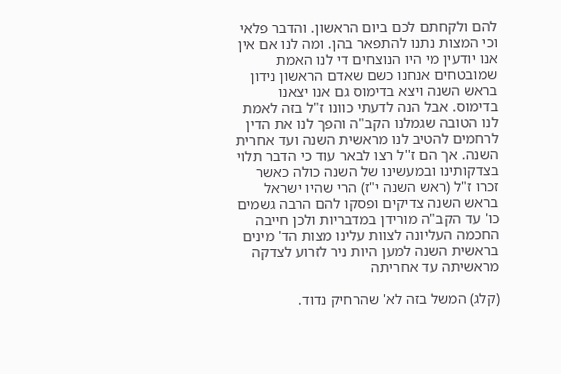להם ולקחתם לכם ביום הראשון. והדבר פלאי וכי המצות נתנו להתפאר בהן. ומה לנו אם אין אנו יודעין מי היו הנוצחים די לנו האמת שמובטחים אנחנו כשם שאדם הראשון נידון בראש השנה ויצא בדימוס גם אנו יצאנו בדימוס. אבל הנה לדעתי כוונו ז"ל בזה לאמת לנו הטובה שגמלנו הקב"ה והפך לנו את הדין לרחמים להטיב לנו מראשית השנה ועד אחרית השנה. אך הם ז''ל רצו לבאר עוד כי הדבר תלוי בצדקותינו ובמעשינו של השנה כולה כאשר זכרו ז"ל (ראש השנה י"ז) הרי שהיו ישראל בראש השנה צדיקים ופסקו להם הרבה גשמים כו' עד הקב"ה מורידן במדבריות ולכן חייבה החכמה העליונה לצוות עלינו מצות הד' מינים בראשית השנה למען היות ניר לזרוע לצדקה מראשיתה עד אחריתה

(קלג) המשל בזה לא' שהרחיק נדוד.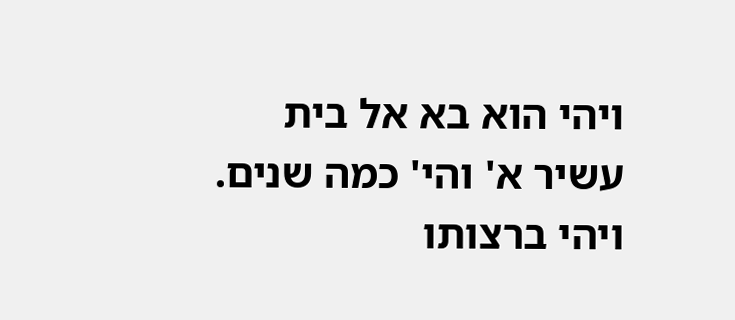ויהי הוא בא אל בית עשיר א' והי' כמה שנים. ויהי ברצותו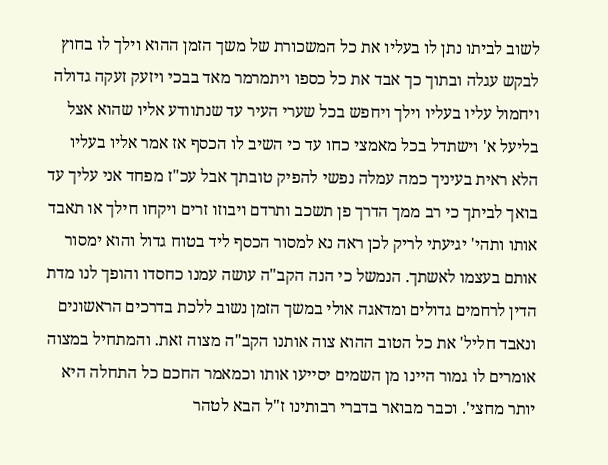לשוב לביתו נתן לו בעליו את כל המשכורת של משך הזמן ההוא וילך לו בחוץ לבקש עגלה ובתוך כך אבד את כל כספו ויתמרמר מאד בבכי ויזעק זעקה גדולה ויחמול עליו בעליו וילך ויחפש בכל שערי העיר עד שנתוודע אליו שהוא אצל בליעל א' וישתדל בכל מאמצי כחו עד כי השיב לו הכסף אז אמר אליו בעליו הלא ראית בעיניך כמה עמלה נפשי להפיק טובתך אבל עכ"ז מפחד אני עליך עד בואך לביתך כי רב ממך הדרך פן תשכב ותרדם ויבוזו זרים ויקחו חילך או תאבד אותו ותהי' יגיעתי לריק לכן ראה נא למסור הכסף ליד בטוח גדול והוא ימסור אותם בעצמו לאשתך. הנמשל כי הנה הקב"ה עושה עמנו כחסדו והופך לנו מדת הדין לרחמים גדולים ומדאגה אולי במשך הזמן נשוב ללכת בדרכים הראשונים ונאבד חליל' את כל הטוב ההוא צוה אותנו הקב"ה מצוה זאת. והמתחיל במצוה אומרים לו גמור היינו מן השמים יסייעו אותו וכמאמר החכם כל התחלה היא יותר מחצי'. וכבר מבואר בדברי רבותינו ז"ל הבא לטהר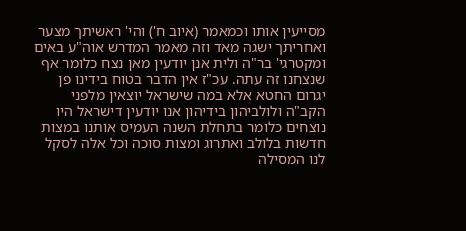מסייעין אותו וכמאמר (איוב ח') והי' ראשיתך מצער ואחריתך ישגה מאד וזה מאמר המדרש אוה"ע באים ומקטרגי' בר"ה ולית אנן יודעין מאן נצח כלומר אף שנצחנו זה עתה. עכ"ז אין הדבר בטוח בידינו פן יגרום החטא אלא במה שישראל יוצאין מלפני הקב"ה ולולביהון בידיהון אנו יודעין דישראל היו נוצחים כלומר בתחלת השנה העמיס אותנו במצות חדשות בלולב ואתרוג ומצות סוכה וכל אלה לסקל לנו המסילה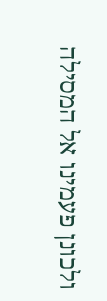ולכונן פעמינו אל המסילה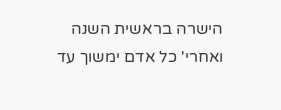הישרה בראשית השנה ואחרי' כל אדם ימשוך עד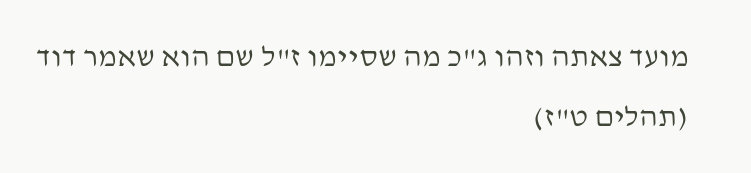מועד צאתה וזהו ג"כ מה שסיימו ז"ל שם הוא שאמר דוד (תהלים ט"ז)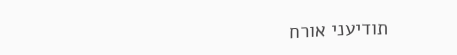תודיעני אורח